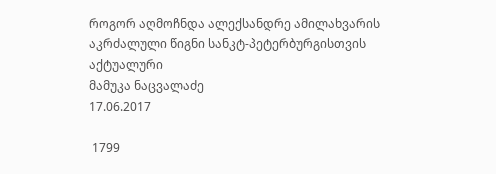როგორ აღმოჩნდა ალექსანდრე ამილახვარის აკრძალული წიგნი სანკტ-პეტერბურგისთვის აქტუალური
მამუკა ნაცვალაძე
17.06.2017

 1799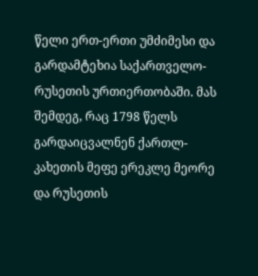წელი ერთ-ერთი უმძიმესი და გარდამტეხია საქართველო-რუსეთის ურთიერთობაში. მას შემდეგ, რაც 1798 წელს გარდაიცვალნენ ქართლ-კახეთის მეფე ერეკლე მეორე და რუსეთის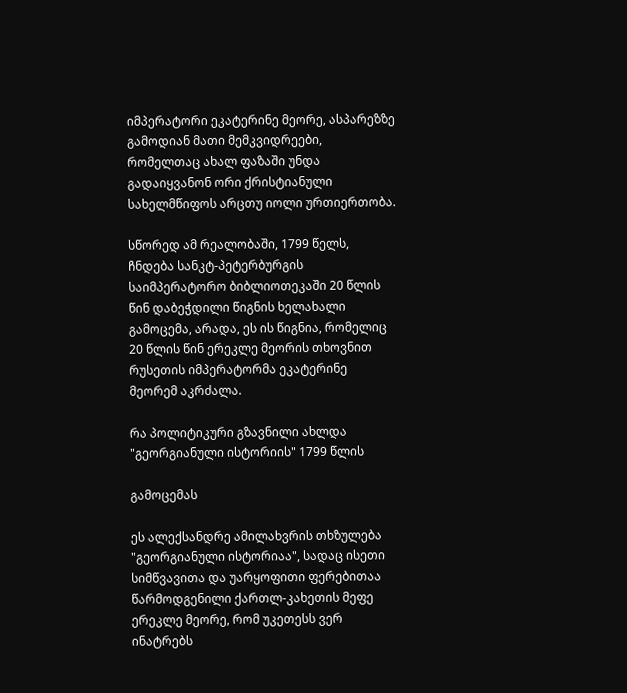იმპერატორი ეკატერინე მეორე, ასპარეზზე გამოდიან მათი მემკვიდრეები, რომელთაც ახალ ფაზაში უნდა გადაიყვანონ ორი ქრისტიანული სახელმწიფოს არცთუ იოლი ურთიერთობა.

სწორედ ამ რეალობაში, 1799 წელს, ჩნდება სანკტ-პეტერბურგის საიმპერატორო ბიბლიოთეკაში 20 წლის წინ დაბეჭდილი წიგნის ხელახალი გამოცემა, არადა, ეს ის წიგნია, რომელიც 20 წლის წინ ერეკლე მეორის თხოვნით რუსეთის იმპერატორმა ეკატერინე მეორემ აკრძალა.

რა პოლიტიკური გზავნილი ახლდა "გეორგიანული ისტორიის" 1799 წლის

გამოცემას

ეს ალექსანდრე ამილახვრის თხზულება "გეორგიანული ისტორიაა", სადაც ისეთი სიმწვავითა და უარყოფითი ფერებითაა წარმოდგენილი ქართლ-კახეთის მეფე ერეკლე მეორე, რომ უკეთესს ვერ ინატრებს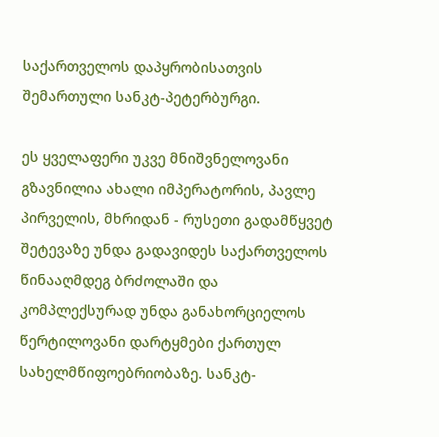საქართველოს დაპყრობისათვის შემართული სანკტ-პეტერბურგი.

ეს ყველაფერი უკვე მნიშვნელოვანი გზავნილია ახალი იმპერატორის, პავლე პირველის, მხრიდან - რუსეთი გადამწყვეტ შეტევაზე უნდა გადავიდეს საქართველოს წინააღმდეგ ბრძოლაში და კომპლექსურად უნდა განახორციელოს წერტილოვანი დარტყმები ქართულ სახელმწიფოებრიობაზე. სანკტ-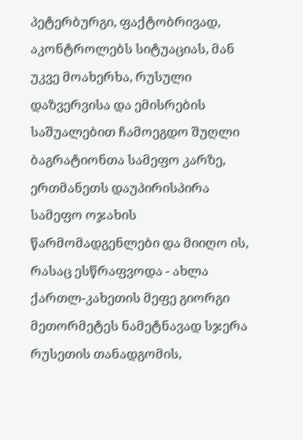პეტერბურგი, ფაქტობრივად, აკონტროლებს სიტუაციას, მან უკვე მოახერხა, რუსული დაზვერვისა და ემისრების საშუალებით ჩამოეგდო შუღლი ბაგრატიონთა სამეფო კარზე, ერთმანეთს დაუპირისპირა სამეფო ოჯახის წარმომადგენლები და მიიღო ის, რასაც ესწრაფვოდა - ახლა ქართლ-კახეთის მეფე გიორგი მეთორმეტეს ნამეტნავად სჯერა რუსეთის თანადგომის,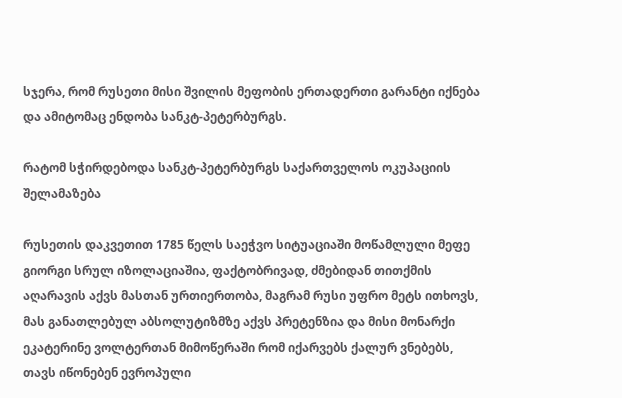სჯერა, რომ რუსეთი მისი შვილის მეფობის ერთადერთი გარანტი იქნება და ამიტომაც ენდობა სანკტ-პეტერბურგს.

რატომ სჭირდებოდა სანკტ-პეტერბურგს საქართველოს ოკუპაციის შელამაზება

რუსეთის დაკვეთით 1785 წელს საეჭვო სიტუაციაში მოწამლული მეფე გიორგი სრულ იზოლაციაშია, ფაქტობრივად, ძმებიდან თითქმის აღარავის აქვს მასთან ურთიერთობა, მაგრამ რუსი უფრო მეტს ითხოვს, მას განათლებულ აბსოლუტიზმზე აქვს პრეტენზია და მისი მონარქი ეკატერინე ვოლტერთან მიმოწერაში რომ იქარვებს ქალურ ვნებებს, თავს იწონებენ ევროპული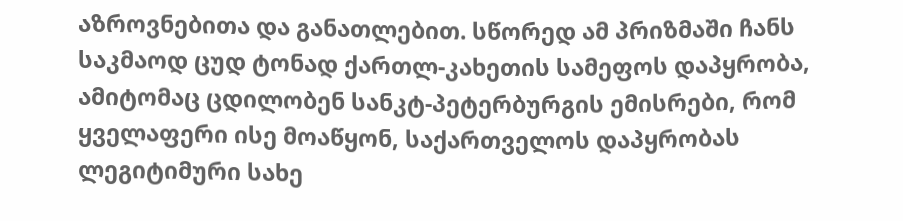აზროვნებითა და განათლებით. სწორედ ამ პრიზმაში ჩანს საკმაოდ ცუდ ტონად ქართლ-კახეთის სამეფოს დაპყრობა, ამიტომაც ცდილობენ სანკტ-პეტერბურგის ემისრები, რომ ყველაფერი ისე მოაწყონ, საქართველოს დაპყრობას ლეგიტიმური სახე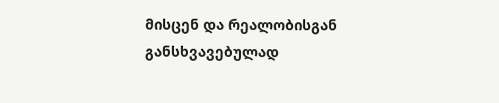მისცენ და რეალობისგან განსხვავებულად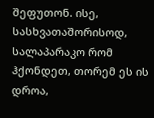შეფუთონ. ისე, სასხვათაშორისოდ, სალაპარაკო რომ ჰქონდეთ, თორემ ეს ის დროა,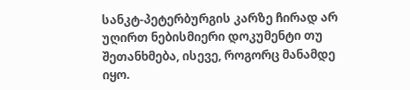სანკტ-პეტერბურგის კარზე ჩირად არ უღირთ ნებისმიერი დოკუმენტი თუ შეთანხმება, ისევე, როგორც მანამდე იყო.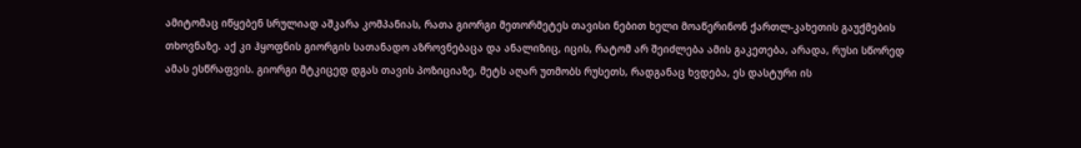ამიტომაც იწყებენ სრულიად აშკარა კომპანიას, რათა გიორგი მეთორმეტეს თავისი ნებით ხელი მოაწერინონ ქართლ-კახეთის გაუქმების თხოვნაზე. აქ კი ჰყოფნის გიორგის სათანადო აზროვნებაცა და ანალიზიც, იცის, რატომ არ შეიძლება ამის გაკეთება, არადა, რუსი სწორედ ამას ესწრაფვის. გიორგი მტკიცედ დგას თავის პოზიციაზე, მეტს აღარ უთმობს რუსეთს, რადგანაც ხვდება, ეს დასტური ის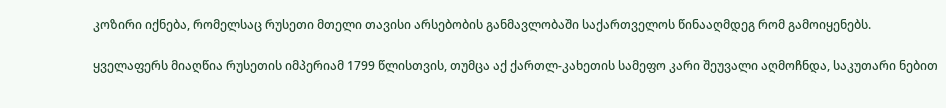კოზირი იქნება, რომელსაც რუსეთი მთელი თავისი არსებობის განმავლობაში საქართველოს წინააღმდეგ რომ გამოიყენებს.

ყველაფერს მიაღწია რუსეთის იმპერიამ 1799 წლისთვის, თუმცა აქ ქართლ-კახეთის სამეფო კარი შეუვალი აღმოჩნდა, საკუთარი ნებით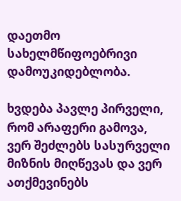დაეთმო სახელმწიფოებრივი დამოუკიდებლობა.

ხვდება პავლე პირველი, რომ არაფერი გამოვა, ვერ შეძლებს სასურველი მიზნის მიღწევას და ვერ ათქმევინებს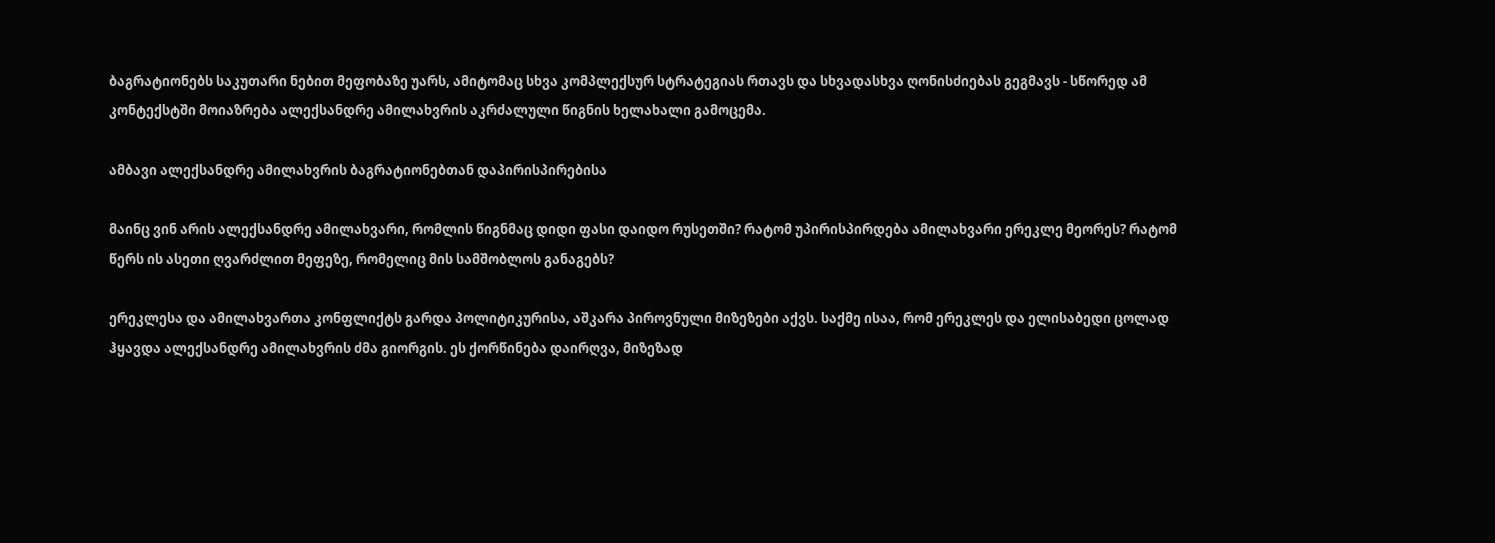ბაგრატიონებს საკუთარი ნებით მეფობაზე უარს, ამიტომაც სხვა კომპლექსურ სტრატეგიას რთავს და სხვადასხვა ღონისძიებას გეგმავს - სწორედ ამ კონტექსტში მოიაზრება ალექსანდრე ამილახვრის აკრძალული წიგნის ხელახალი გამოცემა.

ამბავი ალექსანდრე ამილახვრის ბაგრატიონებთან დაპირისპირებისა

მაინც ვინ არის ალექსანდრე ამილახვარი, რომლის წიგნმაც დიდი ფასი დაიდო რუსეთში? რატომ უპირისპირდება ამილახვარი ერეკლე მეორეს? რატომ წერს ის ასეთი ღვარძლით მეფეზე, რომელიც მის სამშობლოს განაგებს?

ერეკლესა და ამილახვართა კონფლიქტს გარდა პოლიტიკურისა, აშკარა პიროვნული მიზეზები აქვს. საქმე ისაა, რომ ერეკლეს და ელისაბედი ცოლად ჰყავდა ალექსანდრე ამილახვრის ძმა გიორგის. ეს ქორწინება დაირღვა, მიზეზად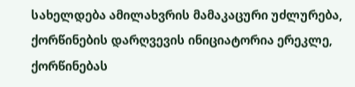სახელდება ამილახვრის მამაკაცური უძლურება, ქორწინების დარღვევის ინიციატორია ერეკლე, ქორწინებას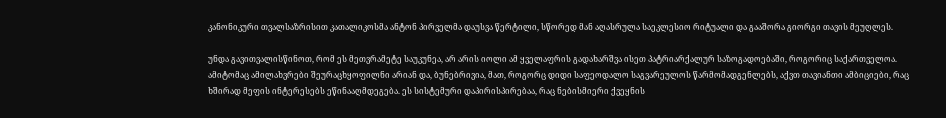კანონიკური თვალსაზრისით კათალიკოსმა ანტონ პირველმა დაუსვა წერტილი, სწორედ მან აღასრულა საეკლესიო რიტუალი და გააშორა გიორგი თავის მეუღლეს.

უნდა გავითვალისწინოთ, რომ ეს მეთვრამეტე საუკუნეა, არ არის იოლი ამ ყველაფრის გადახარშვა ისეთ პატრიარქალურ საზოგადოებაში, როგორიც საქართველოა. ამიტომაც ამილახვრები შეურაცხყოფილნი არიან და, ბუნებრივია, მათ, როგორც დიდი საფეოდალო საგვარეულოს წარმომადგენლებს, აქვთ თავიანთი ამბიციები, რაც ხშირად მეფის ინტერესებს ეწინააღმდეგება. ეს სისტემური დაპირისპირებაა, რაც ნებისმიერი ქვეყნის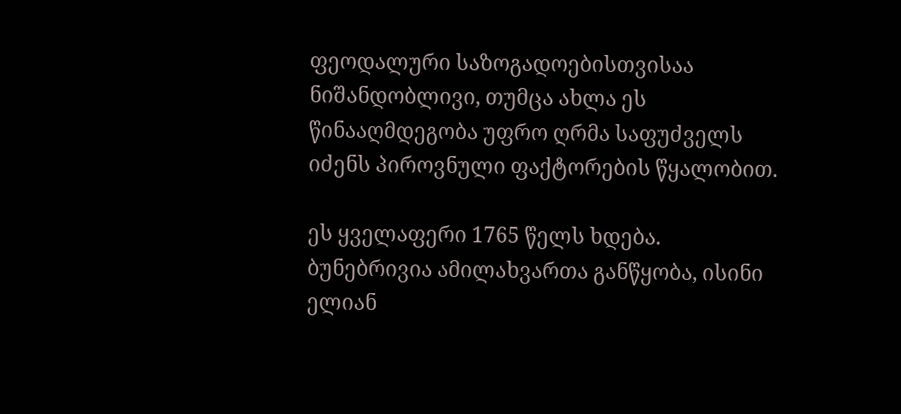ფეოდალური საზოგადოებისთვისაა ნიშანდობლივი, თუმცა ახლა ეს წინააღმდეგობა უფრო ღრმა საფუძველს იძენს პიროვნული ფაქტორების წყალობით.

ეს ყველაფერი 1765 წელს ხდება. ბუნებრივია ამილახვართა განწყობა, ისინი ელიან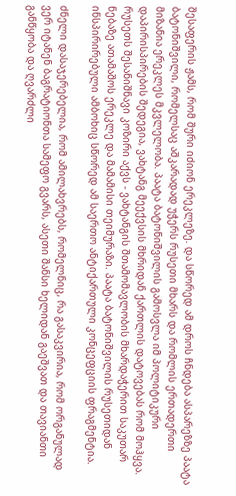შესაფერის ჟამს, რომ შური იძიონ ერეკლეზე. და სწორედ ამ დროს ჩნდება ასპარეზზე პაატა ბატონიშვილი, რომელსაც აშკარადად უჭერს რუსეთი მხარს და რომლის ერთადერთი მიზანია ერეკლეს მკვლელობა. პაატა ბატონიშვილის გამოსვლა იმ პოლიტიკური დაპირისპირების შედეგია, ვახტანგ მეექვსის მხრიდან ქართლის დატოვებას რომ მოჰყვა. რუსეთს შესანიშნავი კოზირი აქვს - ვახტანგის შთამომავლობის მხარდაჭერით საკუთარ ნებაზე ათამაშოს ერეკლე და მამამისი თეიმურაზი. პაატა ბატონიშვილის რუსეთიდან ინსპირირებული ამბოხიც სწორედ ამ საერთო ანტიქართული კონცეფციის ფრაგმენტია.

ძნელი დასაჯერებელია, რომ ამილახვრებს, რომელნიც, რა გასაკვირია, რომ ორგანულად ვერ იტანენ ბაგრატიონთა სამეფო გვარს, ასეთი შანსი ხელიდან გაეშვათ და თავიანთი განწყობა და ღვარძლი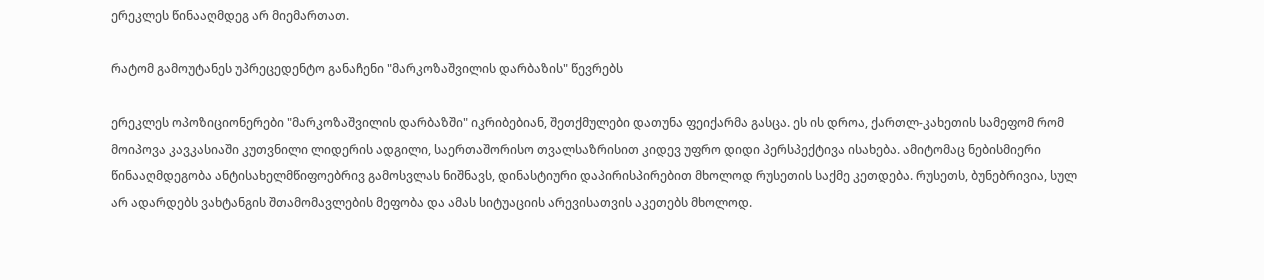ერეკლეს წინააღმდეგ არ მიემართათ.

რატომ გამოუტანეს უპრეცედენტო განაჩენი "მარკოზაშვილის დარბაზის" წევრებს

ერეკლეს ოპოზიციონერები "მარკოზაშვილის დარბაზში" იკრიბებიან, შეთქმულები დათუნა ფეიქარმა გასცა. ეს ის დროა, ქართლ-კახეთის სამეფომ რომ მოიპოვა კავკასიაში კუთვნილი ლიდერის ადგილი, საერთაშორისო თვალსაზრისით კიდევ უფრო დიდი პერსპექტივა ისახება. ამიტომაც ნებისმიერი წინააღმდეგობა ანტისახელმწიფოებრივ გამოსვლას ნიშნავს, დინასტიური დაპირისპირებით მხოლოდ რუსეთის საქმე კეთდება. რუსეთს, ბუნებრივია, სულ არ ადარდებს ვახტანგის შთამომავლების მეფობა და ამას სიტუაციის არევისათვის აკეთებს მხოლოდ.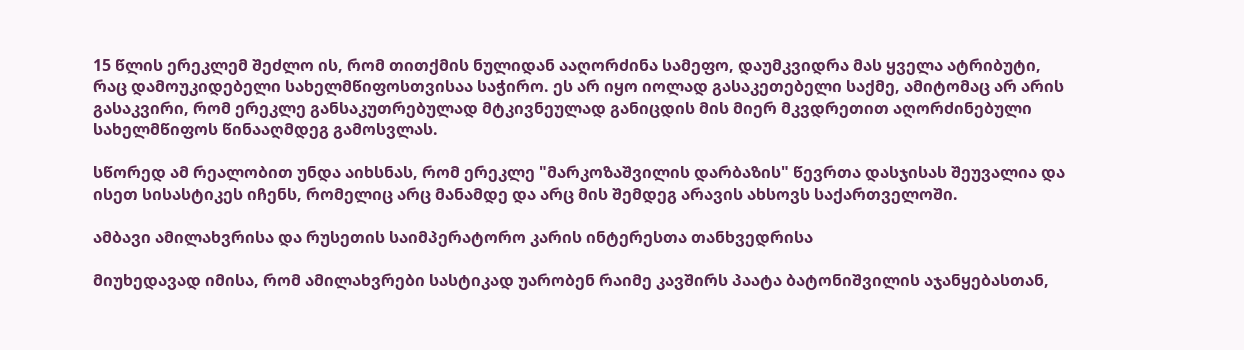15 წლის ერეკლემ შეძლო ის, რომ თითქმის ნულიდან ააღორძინა სამეფო, დაუმკვიდრა მას ყველა ატრიბუტი, რაც დამოუკიდებელი სახელმწიფოსთვისაა საჭირო. ეს არ იყო იოლად გასაკეთებელი საქმე, ამიტომაც არ არის გასაკვირი, რომ ერეკლე განსაკუთრებულად მტკივნეულად განიცდის მის მიერ მკვდრეთით აღორძინებული სახელმწიფოს წინააღმდეგ გამოსვლას.

სწორედ ამ რეალობით უნდა აიხსნას, რომ ერეკლე "მარკოზაშვილის დარბაზის" წევრთა დასჯისას შეუვალია და ისეთ სისასტიკეს იჩენს, რომელიც არც მანამდე და არც მის შემდეგ არავის ახსოვს საქართველოში.

ამბავი ამილახვრისა და რუსეთის საიმპერატორო კარის ინტერესთა თანხვედრისა

მიუხედავად იმისა, რომ ამილახვრები სასტიკად უარობენ რაიმე კავშირს პაატა ბატონიშვილის აჯანყებასთან,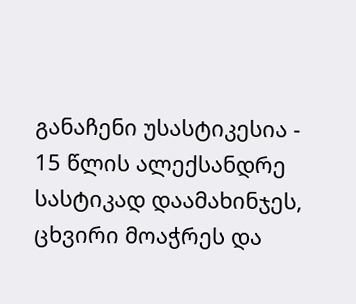განაჩენი უსასტიკესია - 15 წლის ალექსანდრე სასტიკად დაამახინჯეს, ცხვირი მოაჭრეს და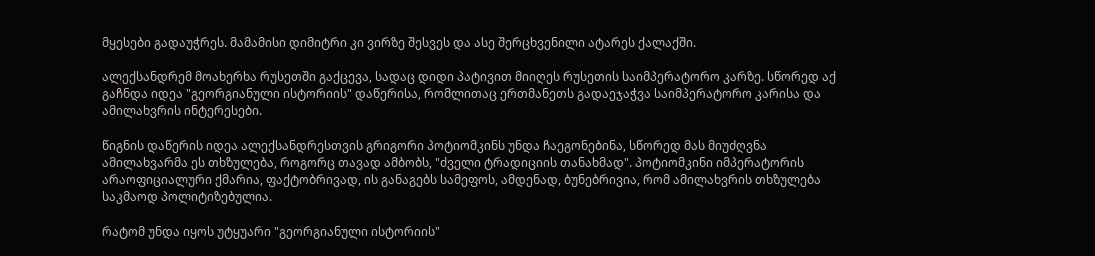მყესები გადაუჭრეს. მამამისი დიმიტრი კი ვირზე შესვეს და ასე შერცხვენილი ატარეს ქალაქში.

ალექსანდრემ მოახერხა რუსეთში გაქცევა, სადაც დიდი პატივით მიიღეს რუსეთის საიმპერატორო კარზე. სწორედ აქ გაჩნდა იდეა "გეორგიანული ისტორიის" დაწერისა, რომლითაც ერთმანეთს გადაეჯაჭვა საიმპერატორო კარისა და ამილახვრის ინტერესები.

წიგნის დაწერის იდეა ალექსანდრესთვის გრიგორი პოტიომკინს უნდა ჩაეგონებინა, სწორედ მას მიუძღვნა ამილახვარმა ეს თხზულება, როგორც თავად ამბობს, "ძველი ტრადიციის თანახმად". პოტიომკინი იმპერატორის არაოფიციალური ქმარია, ფაქტობრივად, ის განაგებს სამეფოს, ამდენად, ბუნებრივია, რომ ამილახვრის თხზულება საკმაოდ პოლიტიზებულია.

რატომ უნდა იყოს უტყუარი "გეორგიანული ისტორიის"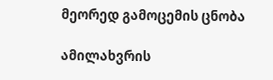მეორედ გამოცემის ცნობა

ამილახვრის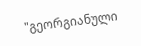"გეორგიანული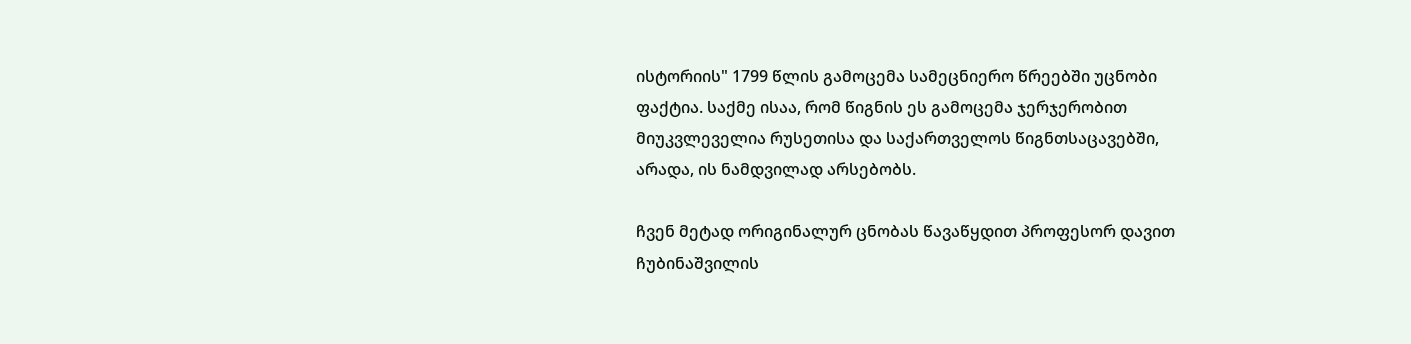ისტორიის" 1799 წლის გამოცემა სამეცნიერო წრეებში უცნობი ფაქტია. საქმე ისაა, რომ წიგნის ეს გამოცემა ჯერჯერობით მიუკვლეველია რუსეთისა და საქართველოს წიგნთსაცავებში, არადა, ის ნამდვილად არსებობს.

ჩვენ მეტად ორიგინალურ ცნობას წავაწყდით პროფესორ დავით ჩუბინაშვილის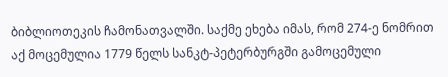ბიბლიოთეკის ჩამონათვალში. საქმე ეხება იმას, რომ 274-ე ნომრით აქ მოცემულია 1779 წელს სანკტ-პეტერბურგში გამოცემული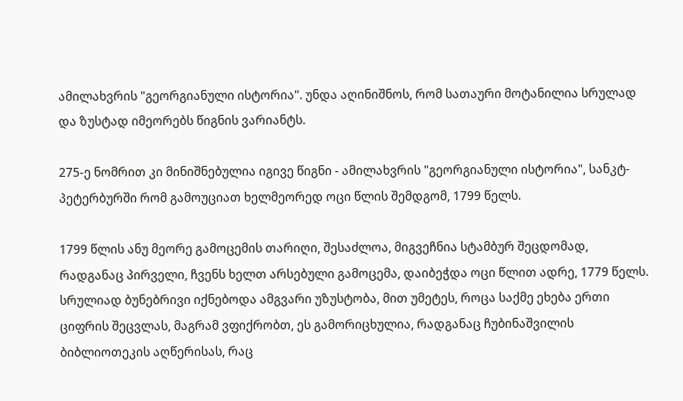ამილახვრის "გეორგიანული ისტორია". უნდა აღინიშნოს, რომ სათაური მოტანილია სრულად და ზუსტად იმეორებს წიგნის ვარიანტს.

275-ე ნომრით კი მინიშნებულია იგივე წიგნი - ამილახვრის "გეორგიანული ისტორია", სანკტ-პეტერბურში რომ გამოუციათ ხელმეორედ ოცი წლის შემდგომ, 1799 წელს.

1799 წლის ანუ მეორე გამოცემის თარიღი, შესაძლოა, მიგვეჩნია სტამბურ შეცდომად, რადგანაც პირველი, ჩვენს ხელთ არსებული გამოცემა, დაიბეჭდა ოცი წლით ადრე, 1779 წელს. სრულიად ბუნებრივი იქნებოდა ამგვარი უზუსტობა, მით უმეტეს, როცა საქმე ეხება ერთი ციფრის შეცვლას, მაგრამ ვფიქრობთ, ეს გამორიცხულია, რადგანაც ჩუბინაშვილის ბიბლიოთეკის აღწერისას, რაც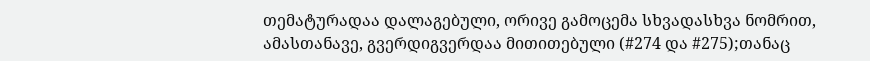თემატურადაა დალაგებული, ორივე გამოცემა სხვადასხვა ნომრით, ამასთანავე, გვერდიგვერდაა მითითებული (#274 და #275);თანაც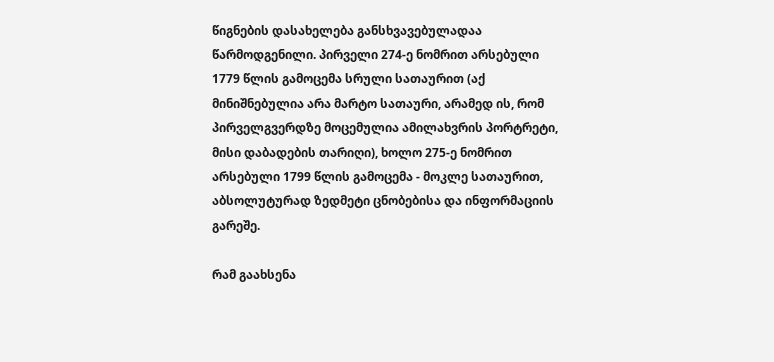წიგნების დასახელება განსხვავებულადაა წარმოდგენილი. პირველი 274-ე ნომრით არსებული 1779 წლის გამოცემა სრული სათაურით (აქ მინიშნებულია არა მარტო სათაური, არამედ ის, რომ პირველგვერდზე მოცემულია ამილახვრის პორტრეტი, მისი დაბადების თარიღი), ხოლო 275-ე ნომრით არსებული 1799 წლის გამოცემა - მოკლე სათაურით, აბსოლუტურად ზედმეტი ცნობებისა და ინფორმაციის გარეშე.

რამ გაახსენა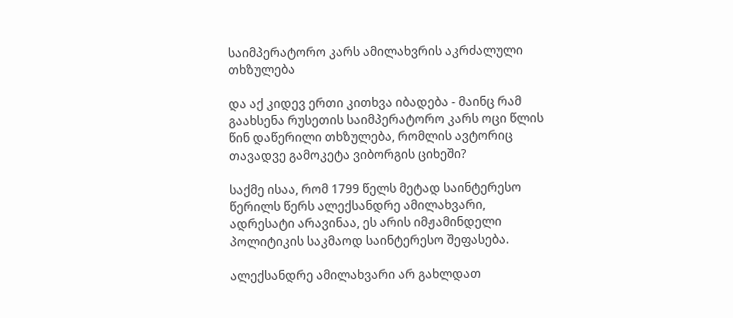საიმპერატორო კარს ამილახვრის აკრძალული თხზულება

და აქ კიდევ ერთი კითხვა იბადება - მაინც რამ გაახსენა რუსეთის საიმპერატორო კარს ოცი წლის წინ დაწერილი თხზულება, რომლის ავტორიც თავადვე გამოკეტა ვიბორგის ციხეში?

საქმე ისაა, რომ 1799 წელს მეტად საინტერესო წერილს წერს ალექსანდრე ამილახვარი, ადრესატი არავინაა, ეს არის იმჟამინდელი პოლიტიკის საკმაოდ საინტერესო შეფასება.

ალექსანდრე ამილახვარი არ გახლდათ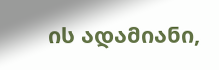ის ადამიანი,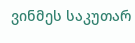ვინმეს საკუთარ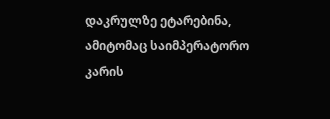დაკრულზე ეტარებინა, ამიტომაც საიმპერატორო კარის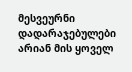მესვეურნი დადარაჯებულები არიან მის ყოველ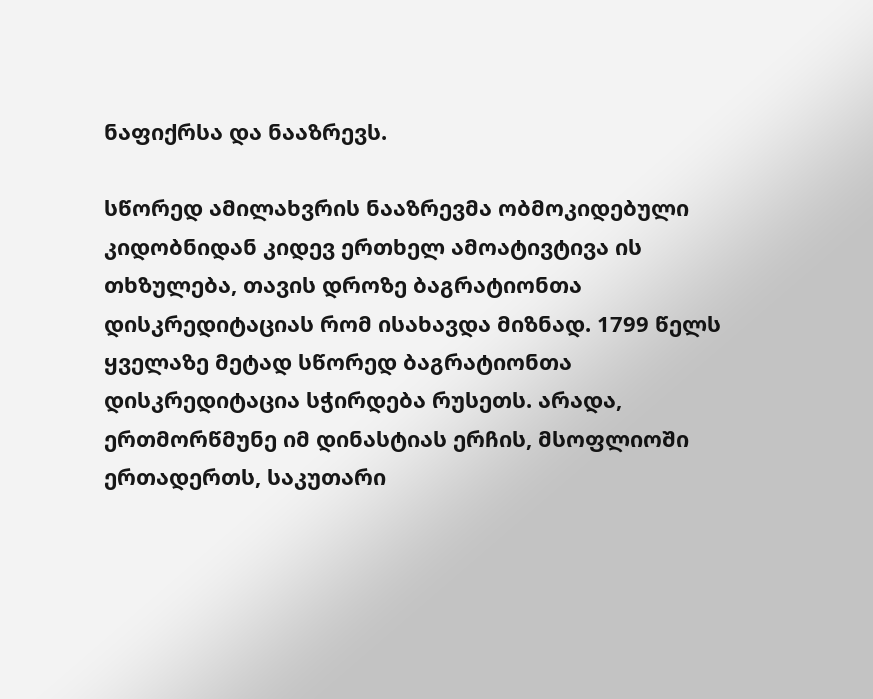ნაფიქრსა და ნააზრევს.

სწორედ ამილახვრის ნააზრევმა ობმოკიდებული კიდობნიდან კიდევ ერთხელ ამოატივტივა ის თხზულება, თავის დროზე ბაგრატიონთა დისკრედიტაციას რომ ისახავდა მიზნად. 1799 წელს ყველაზე მეტად სწორედ ბაგრატიონთა დისკრედიტაცია სჭირდება რუსეთს. არადა, ერთმორწმუნე იმ დინასტიას ერჩის, მსოფლიოში ერთადერთს, საკუთარი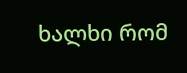ხალხი რომ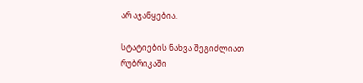არ აჯანყებია.

სტატიების ნახვა შეგიძლიათ რუბრიკაში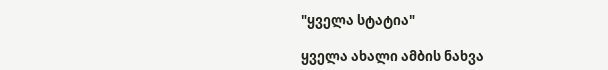"ყველა სტატია"

ყველა ახალი ამბის ნახვა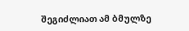შეგიძლიათ ამ ბმულზე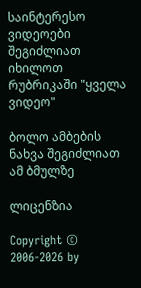საინტერესო ვიდეოები შეგიძლიათ იხილოთ რუბრიკაში "ყველა ვიდეო"

ბოლო ამბების ნახვა შეგიძლიათ ამ ბმულზე

ლიცენზია

Copyright © 2006-2026 by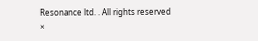Resonance ltd. . All rights reserved
×